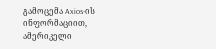გამოცემა Axios-ის ინფორმაციით, ამერიკელი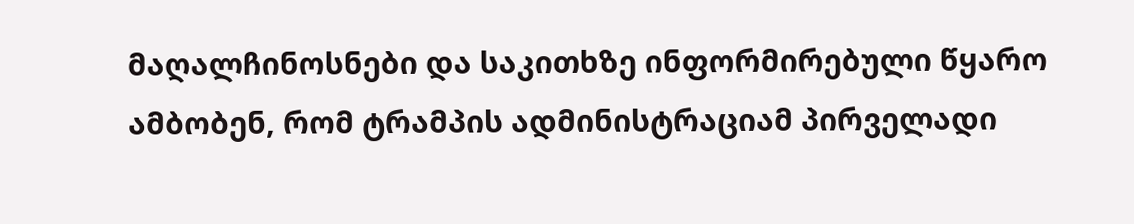მაღალჩინოსნები და საკითხზე ინფორმირებული წყარო ამბობენ, რომ ტრამპის ადმინისტრაციამ პირველადი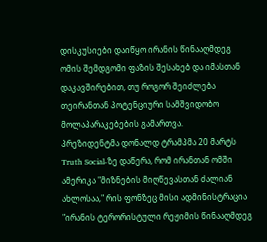დისკუსიები დაიწყო ირანის წინააღმდეგ ომის შემდგომი ფაზის შესახებ და იმასთან დაკავშირებით, თუ როგორ შეიძლება თეირანთან პოტენციური სამშვიდობო მოლაპარაკებების გამართვა.
პრეზიდენტმა დონალდ ტრამპმა 20 მარტს Truth Social-ზე დაწერა, რომ ირანთან ომში ამერიკა "მიზნების მიღწევასთან ძალიან ახლოსაა," რის ფონზეც მისი ადმინისტრაცია "ირანის ტერორისტული რეჟიმის წინააღმდეგ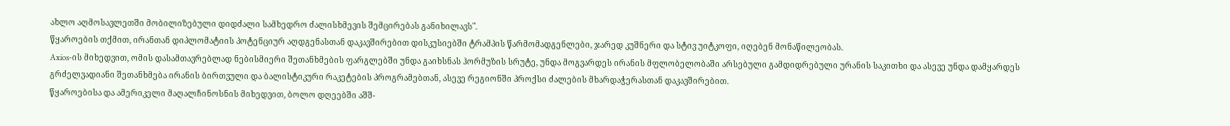ახლო აღმოსავლეთში მობილიზებული დიდძალი სამხედრო ძალისხმევის შემცირებას განიხილავს".
წყაროების თქმით, ირანთან დიპლომატიის პოტენციურ აღდგენასთან დაკავშირებით დისკუსიებში ტრამპის წარმომადგენლები, ჯარედ კუშნერი და სტივ უიტკოფი, იღებენ მონაწილეობას.
Axios-ის მიხედვით, ომის დასამთავრებლად ნებისმიერი შეთანხმების ფარგლებში უნდა გაიხსნას ჰორმუზის სრუტე, უნდა მოგვარდეს ირანის მფლობელობაში არსებული გამდიდრებული ურანის საკითხი და ასევე უნდა დამყარდეს გრძელვადიანი შეთანხმება ირანის ბირთვული და ბალისტიკური რაკეტების პროგრამებთან, ასევე რეგიონში პროქსი ძალების მხარდაჭერასთან დაკავშირებით.
წყაროებისა და ამერიკელი მაღალჩინოსნის მიხედვით, ბოლო დღეებში აშშ-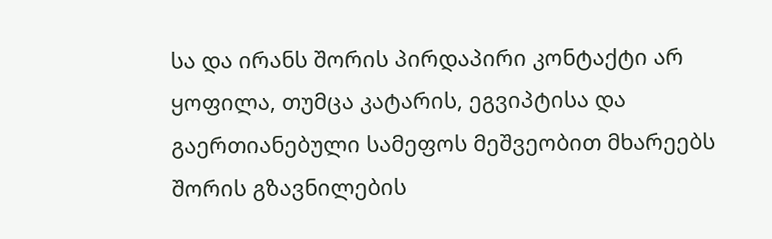სა და ირანს შორის პირდაპირი კონტაქტი არ ყოფილა, თუმცა კატარის, ეგვიპტისა და გაერთიანებული სამეფოს მეშვეობით მხარეებს შორის გზავნილების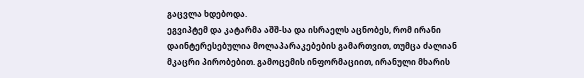გაცვლა ხდებოდა.
ეგვიპტემ და კატარმა აშშ-სა და ისრაელს აცნობეს, რომ ირანი დაინტერესებულია მოლაპარაკებების გამართვით, თუმცა ძალიან მკაცრი პირობებით. გამოცემის ინფორმაციით, ირანული მხარის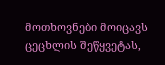მოთხოვნები მოიცავს ცეცხლის შეწყვეტას,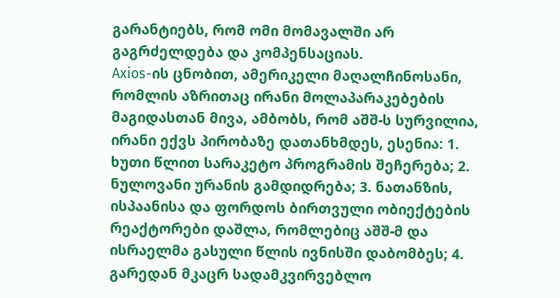გარანტიებს, რომ ომი მომავალში არ გაგრძელდება და კომპენსაციას.
Axios-ის ცნობით, ამერიკელი მაღალჩინოსანი, რომლის აზრითაც ირანი მოლაპარაკებების მაგიდასთან მივა, ამბობს, რომ აშშ-ს სურვილია, ირანი ექვს პირობაზე დათანხმდეს, ესენია: 1. ხუთი წლით სარაკეტო პროგრამის შეჩერება; 2. ნულოვანი ურანის გამდიდრება; 3. ნათანზის, ისპაანისა და ფორდოს ბირთვული ობიექტების რეაქტორები დაშლა, რომლებიც აშშ-მ და ისრაელმა გასული წლის ივნისში დაბომბეს; 4. გარედან მკაცრ სადამკვირვებლო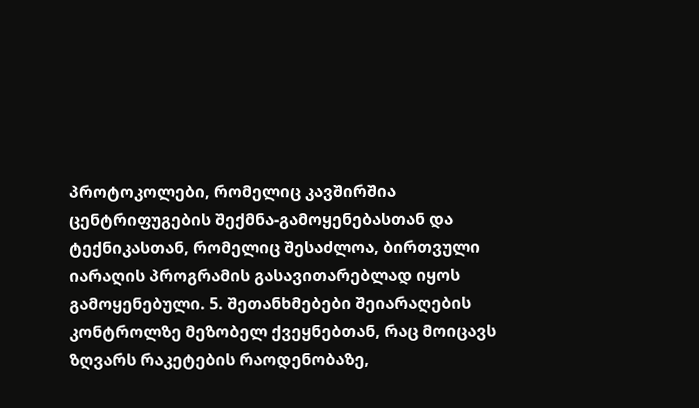პროტოკოლები, რომელიც კავშირშია ცენტრიფუგების შექმნა-გამოყენებასთან და ტექნიკასთან, რომელიც შესაძლოა, ბირთვული იარაღის პროგრამის გასავითარებლად იყოს გამოყენებული. 5. შეთანხმებები შეიარაღების კონტროლზე მეზობელ ქვეყნებთან, რაც მოიცავს ზღვარს რაკეტების რაოდენობაზე,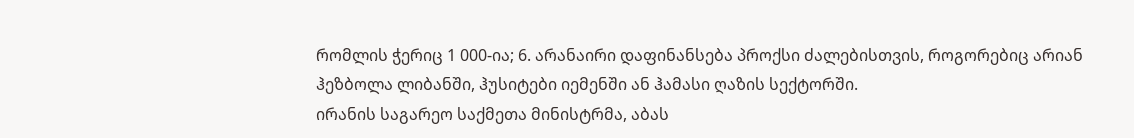რომლის ჭერიც 1 000-ია; 6. არანაირი დაფინანსება პროქსი ძალებისთვის, როგორებიც არიან ჰეზბოლა ლიბანში, ჰუსიტები იემენში ან ჰამასი ღაზის სექტორში.
ირანის საგარეო საქმეთა მინისტრმა, აბას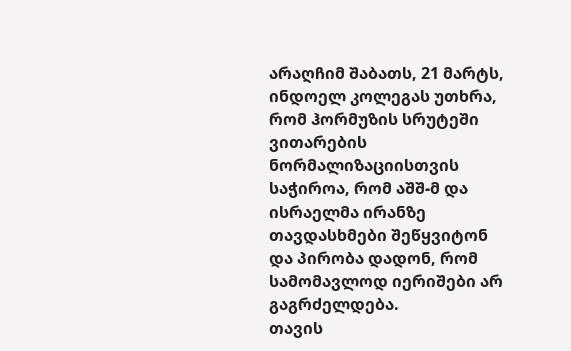არაღჩიმ შაბათს, 21 მარტს, ინდოელ კოლეგას უთხრა, რომ ჰორმუზის სრუტეში ვითარების ნორმალიზაციისთვის საჭიროა, რომ აშშ-მ და ისრაელმა ირანზე თავდასხმები შეწყვიტონ და პირობა დადონ, რომ სამომავლოდ იერიშები არ გაგრძელდება.
თავის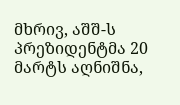მხრივ, აშშ-ს პრეზიდენტმა 20 მარტს აღნიშნა,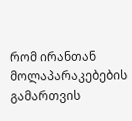რომ ირანთან მოლაპარაკებების გამართვის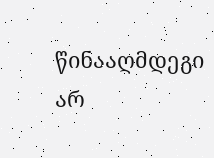წინააღმდეგი არ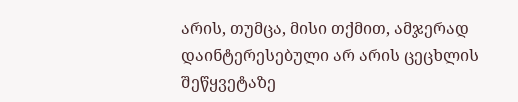არის, თუმცა, მისი თქმით, ამჯერად დაინტერესებული არ არის ცეცხლის შეწყვეტაზე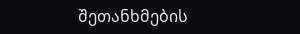შეთანხმების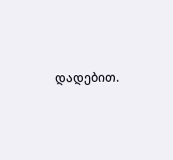დადებით.